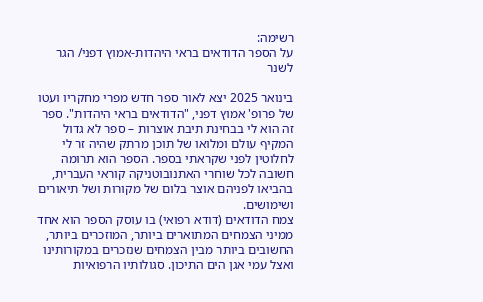רשימה:
על הספר הדודאים בראי היהדות-אמוץ דפני/ הגר לשנר

בינואר 2025 יצא לאור ספר חדש מפרי מחקריו ועטו של פרופ' אמוץ דפני, "הדודאים בראי היהדות". ספר זה הוא לי בבחינת תיבת אוצרות – ספר לא גדול המקיף עולם ומלואו של תוכן מרתק שהיה זר לי לחלוטין לפני שקראתי בספר. הספר הוא תרומה חשובה לכל שוחרי האתנובוטניקה קוראי העברית, בהביאו לפניהם אוצר בלום של מקורות ושל תיאורים ושימושים.
צמח הדודאים (דודא רפואי) בו עוסק הספר הוא אחד ממיני הצמחים המתוארים ביותר, המוזכרים ביותר, החשובים ביותר מבין הצמחים שנזכרים במקורותינו ואצל עמי אגן הים התיכון. סגולותיו הרפואיות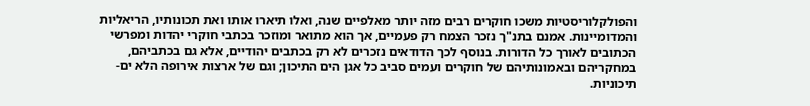והפולקלוריסטיות משכו חוקרים רבים מזה יותר מאלפיים שנה, ואלו תיארו אותו ואת תכונותיו, הריאליות והמדומיינות. אמנם בתנ"ך נזכר הצמח רק פעמיים, אך הוא מתואר ומוזכר בכתבי חוקרי יהדות ומפרשי הכתובים לאורך כל הדורות. בנוסף לכך הדודאים נזכרים לא רק בכתבים יהודיים, אלא גם בכתביהם, במחקריהם ובאמונותיהם של חוקרים ועמים סביב כל אגן הים התיכון; וגם של ארצות אירופה הלא ים-תיכוניות.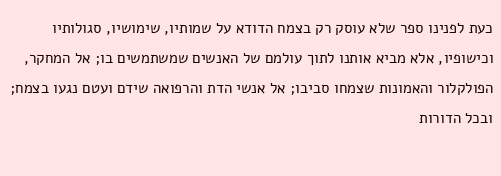כעת לפנינו ספר שלא עוסק רק בצמח הדודא על שמותיו, שימושיו, סגולותיו וכישופיו, אלא מביא אותנו לתוך עולמם של האנשים שמשתמשים בו; אל המחקר, הפולקלור והאמונות שצמחו סביבו; אל אנשי הדת והרפואה שידם ועטם נגעו בצמח; ובכל הדורות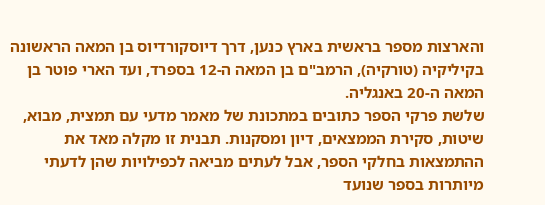והארצות מספר בראשית בארץ כנען, דרך דיוסקורדיוס בן המאה הראשונה בקיליקיה (טורקיה), הרמב"ם בן המאה ה-12 בספרד, ועד הארי פוטר בן המאה ה-20 באנגליה.
שלשת פרקי הספר כתובים במתכונת של מאמר מדעי עם תמצית, מבוא, שיטות, סקירת הממצאים, דיון ומסקנות. תבנית זו מקלה מאד את ההתמצאות בחלקי הספר, אבל לעתים מביאה לכפילויות שהן לדעתי מיותרות בספר שנועד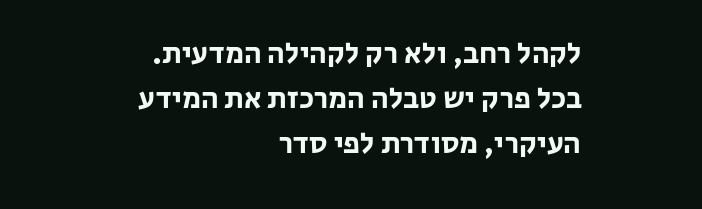לקהל רחב, ולא רק לקהילה המדעית.
בכל פרק יש טבלה המרכזת את המידע העיקרי, מסודרת לפי סדר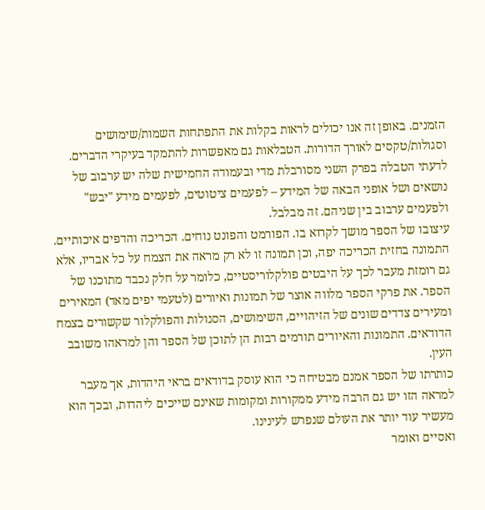הזמנים. באופן זה אנו יכולים לראות בקלות את התפתחות השמות/שימושים וסגולות/טקסים לאורך הדורות. הטבלאות גם מאפשרות להתמקד בעיקרי הדברים. לדעתי הטבלה בפרק השני מסורבלת מדי ובעמודה החמישית שלה יש ערבוב של נושאים ושל אופני הבאה של המידע – לפעמים ציטוטים, לפעמים מידע "יבש" ולפעמים ערבוב בין שניהם. זה מבלבל.
עיצובו של הספר מושך לקרוא בו. הפורמט והפונט נוחים. הכריכה והדפים איכותיים. התמונה בחזית הכריכה יפה, וכן תמונה זו לא רק מראה את הצמח על כל אבריו, אלא גם רומזת מעבר לכך על היבטים פולקלוריסטיים, כלומר על חלק נכבד מתוכנו של הספר. את פרקי הספר מלווה אוצר של תמונות ואיורים (לטעמי יפים מאד) המאירים ומעירים צדדים שונים של הזיהויים, השימושים, הסגולות והפולקלור שקשורים בצמח הדודאים. התמונות והאיורים תורמים רבות הן לתוכן של הספר והן למראהו משובב העין.
כותרתו של הספר אמנם מבטיחה כי הוא עוסק בדודאים בראי היהדות, אך מעבר למראה הזו יש גם הרבה מידע ממקורות ומקומות שאינם שייכים ליהדות, ובכך הוא מעשיר עוד יותר את העולם שנפרש לעינינו.
ואסיים ואומר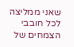שאני ממליצה לכל חובבי הצמחים של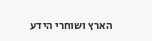הארץ ושוחרי הידע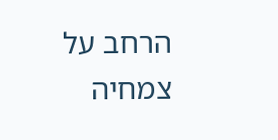הרחב על צמחיה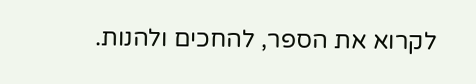לקרוא את הספר, להחכים ולהנות.